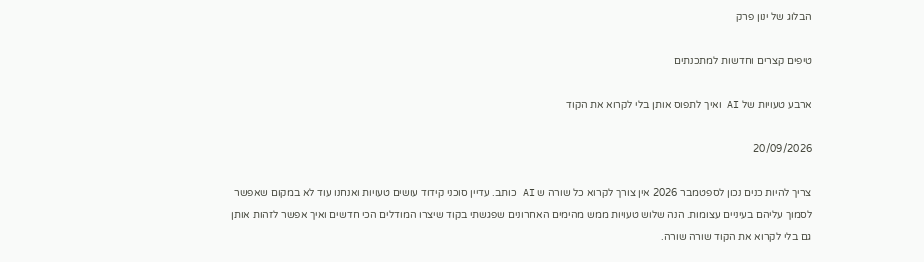הבלוג של ינון פרק

טיפים קצרים וחדשות למתכנתים

ארבע טעויות של AI ואיך לתפוס אותן בלי לקרוא את הקוד

20/09/2026

צריך להיות כנים נכון לספטמבר 2026 אין צורך לקרוא כל שורה ש AI כותב. עדיין סוכני קידוד עושים טעויות ואנחנו עוד לא במקום שאפשר לסמוך עליהם בעיניים עצומות. הנה שלוש טעויות ממש מהימים האחרונים שפגשתי בקוד שיצרו המודלים הכי חדשים ואיך אפשר לזהות אותן גם בלי לקרוא את הקוד שורה שורה.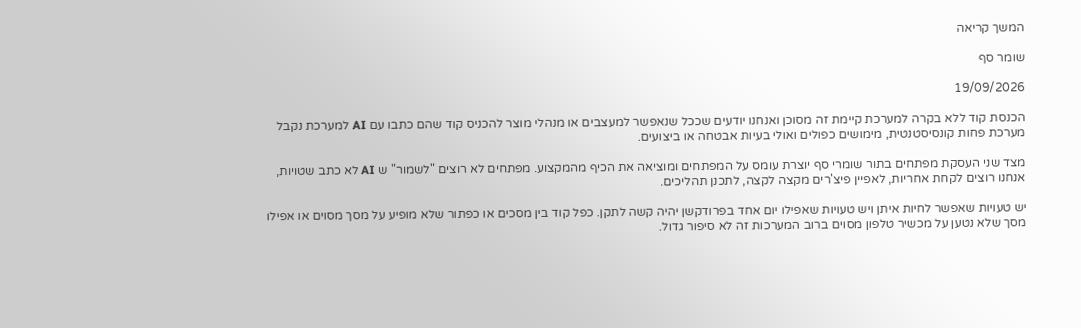המשך קריאה

שומר סף

19/09/2026

הכנסת קוד ללא בקרה למערכת קיימת זה מסוכן ואנחנו יודעים שככל שנאפשר למעצבים או מנהלי מוצר להכניס קוד שהם כתבו עם AI למערכת נקבל מערכת פחות קונסיסטנטית, מימושים כפולים ואולי בעיות אבטחה או ביצועים.

מצד שני העסקת מפתחים בתור שומרי סף יוצרת עומס על המפתחים ומוציאה את הכיף מהמקצוע. מפתחים לא רוצים "לשמור" ש AI לא כתב שטויות, אנחנו רוצים לקחת אחריות, לאפיין פיצ'רים מקצה לקצה, לתכנן תהליכים.

יש טעויות שאפשר לחיות איתן ויש טעויות שאפילו יום אחד בפרודקשן יהיה קשה לתקן. כפל קוד בין מסכים או כפתור שלא מופיע על מסך מסוים או אפילו מסך שלא נטען על מכשיר טלפון מסוים ברוב המערכות זה לא סיפור גדול.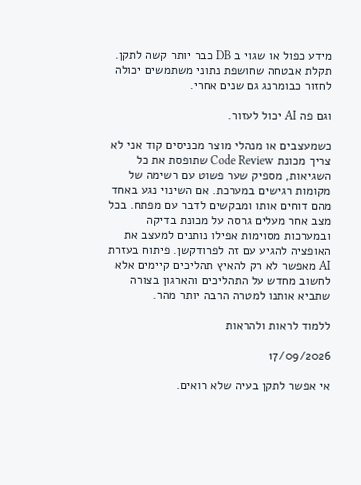מידע כפול או שגוי ב DB כבר יותר קשה לתקן. תקלת אבטחה שחושפת נתוני משתמשים יכולה לחזור כבומרנג גם שנים אחרי.

וגם פה AI יכול לעזור.

כשמעצבים או מנהלי מוצר מכניסים קוד אני לא צריך מכונת Code Review שתופסת את כל השגיאות, מספיק שער פשוט עם רשימה של מקומות רגישים במערכת. אם השינוי נגע באחד מהם דוחים אותו ומבקשים לדבר עם מפתח. בכל מצב אחר מעלים גרסה על מכונת בדיקה ובמערכות מסוימות אפילו נותנים למעצב את האופציה להגיע עם זה לפרודקשן. פיתוח בעזרת AI מאפשר לא רק להאיץ תהליכים קיימים אלא לחשוב מחדש על התהליכים והארגון בצורה שתביא אותנו למטרה הרבה יותר מהר.

ללמוד לראות ולהראות

17/09/2026

אי אפשר לתקן בעיה שלא רואים.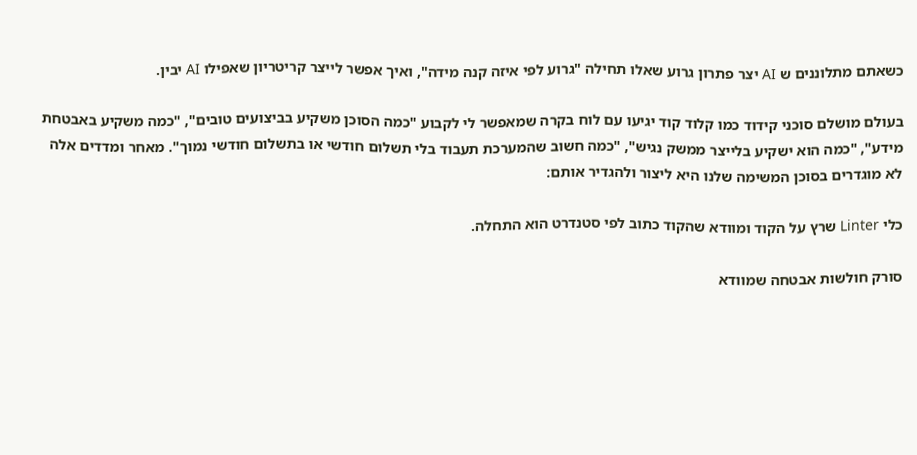כשאתם מתלוננים ש AI יצר פתרון גרוע שאלו תחילה "גרוע לפי איזה קנה מידה", ואיך אפשר לייצר קריטריון שאפילו AI יבין.

בעולם מושלם סוכני קידוד כמו קלוד קוד יגיעו עם לוח בקרה שמאפשר לי לקבוע "כמה הסוכן משקיע בביצועים טובים", "כמה משקיע באבטחת מידע", "כמה הוא ישקיע בלייצר ממשק נגיש", "כמה חשוב שהמערכת תעבוד בלי תשלום חודשי או בתשלום חודשי נמוך". מאחר ומדדים אלה לא מוגדרים בסוכן המשימה שלנו היא ליצור ולהגדיר אותם:

כלי Linter שרץ על הקוד ומוודא שהקוד כתוב לפי סטנדרט הוא התחלה.

סורק חולשות אבטחה שמוודא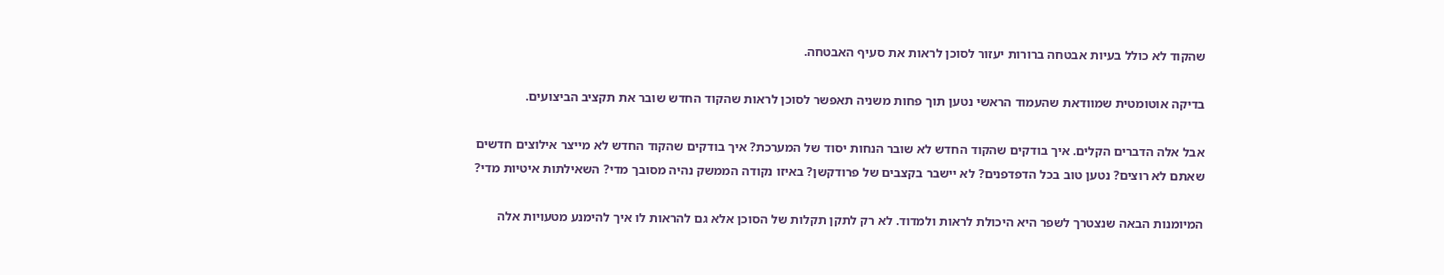שהקוד לא כולל בעיות אבטחה ברורות יעזור לסוכן לראות את סעיף האבטחה.

בדיקה אוטומטית שמוודאת שהעמוד הראשי נטען תוך פחות משניה תאפשר לסוכן לראות שהקוד החדש שובר את תקציב הביצועים.

אבל אלה הדברים הקלים. איך בודקים שהקוד החדש לא שובר הנחות יסוד של המערכת? איך בודקים שהקוד החדש לא מייצר אילוצים חדשים שאתם לא רוצים? נטען טוב בכל הדפדפנים? לא יישבר בקצבים של פרודקשן? באיזו נקודה הממשק נהיה מסובך מדי? השאילתות איטיות מדי?

המיומנות הבאה שנצטרך לשפר היא היכולת לראות ולמדוד. לא רק לתקן תקלות של הסוכן אלא גם להראות לו איך להימנע מטעויות אלה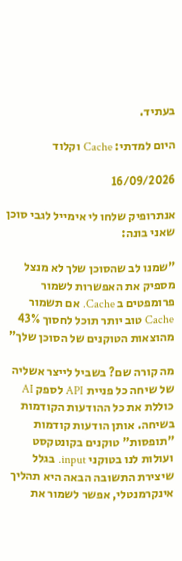בעתיד.

היום למדתי: Cache וקלוד

16/09/2026

אנתרופיק שלחו לי אימייל לגבי סוכן שאני בונה:

"שמנו לב שהסוכן שלך לא מנצל מספיק את האפשרות לשמור פרומפטים ב Cache. אם תשמור Cache טוב יותר תוכל לחסוך 43% מהוצאות הטוקנים של הסוכן שלך"

מה קורה שם? בשביל לייצר אשליה של שיחה כל פניית API לספק AI כוללת את כל ההודעות הקודמות בשיחה. אותן הודעות קודמות "תופסות" טוקנים בקונטקסט ועולות לנו בטוקני input. בגלל שיצירת התשובה הבאה היא תהליך אינקרמנטלי, אפשר לשמור את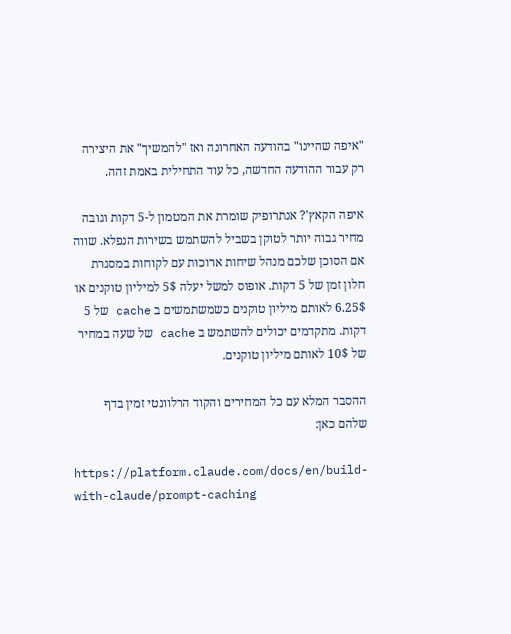"איפה שהיינו" בהודעה האחרונה ואז "להמשיך" את היצירה רק עבור ההודעה החדשה, כל עוד התחילית באמת זהה.

איפה הקאץ'? אנתרופיק שומרת את המטמון ל-5 דקות וגובה מחיר גבוה יותר לטוקן בשביל להשתמש בשירות הנפלא. שווה אם הסוכן שלכם מנהל שיחות ארוכות עם לקוחות במסגרת חלון זמן של 5 דקות. אופוס למשל יעלה 5$ למיליון טוקנים או 6.25$ לאותם מיליון טוקנים כשמשתמשים ב cache של 5 דקות. מתקדמים יכולים להשתמש ב cache של שעה במחיר של 10$ לאותם מיליון טוקנים.

ההסבר המלא עם כל המחירים והקוד הרלוונטי זמין בדף שלהם כאן:

https://platform.claude.com/docs/en/build-with-claude/prompt-caching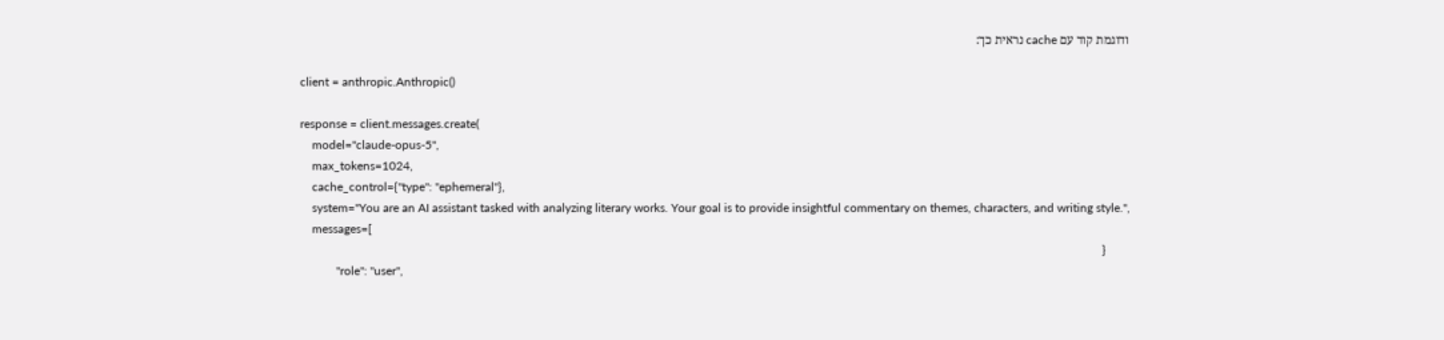ודוגמת קוד עם cache נראית כך:

client = anthropic.Anthropic()

response = client.messages.create(
    model="claude-opus-5",
    max_tokens=1024,
    cache_control={"type": "ephemeral"},
    system="You are an AI assistant tasked with analyzing literary works. Your goal is to provide insightful commentary on themes, characters, and writing style.",
    messages=[
        {
            "role": "user",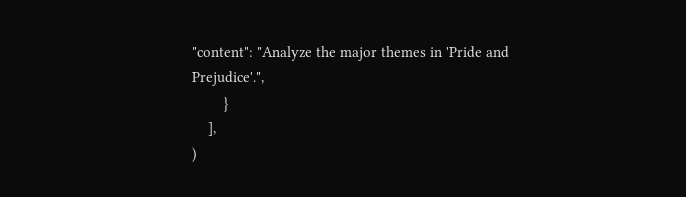"content": "Analyze the major themes in 'Pride and Prejudice'.",
        }
    ],
)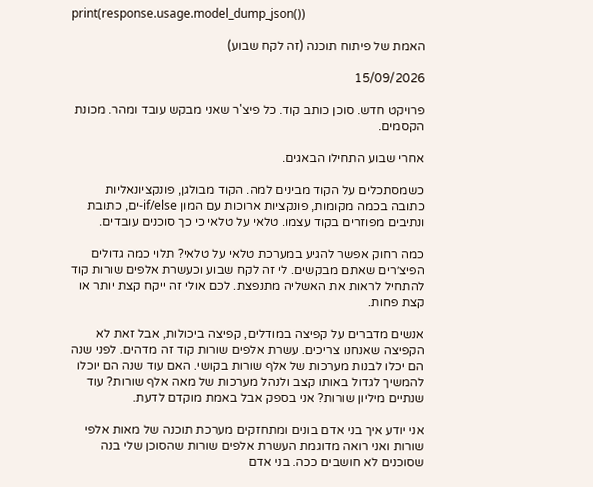print(response.usage.model_dump_json())

האמת של פיתוח תוכנה (זה לקח שבוע)

15/09/2026

פרויקט חדש. סוכן כותב קוד. כל פיצ'ר שאני מבקש עובד ומהר. מכונת הקסמים.

אחרי שבוע התחילו הבאגים.

כשמסתכלים על הקוד מבינים למה. הקוד מבולגן, פונקציונאליות כתובה בכמה מקומות, פונקציות ארוכות עם המון if/else-ים, כתובת ונתיבים מפוזרים בקוד עצמו. טלאי על טלאי כי כך סוכנים עובדים.

כמה רחוק אפשר להגיע במערכת טלאי על טלאי? תלוי כמה גדולים הפיצ׳רים שאתם מבקשים. לי זה לקח שבוע וכעשרת אלפים שורות קוד להתחיל לראות את האשליה מתנפצת. לכם אולי זה ייקח קצת יותר או קצת פחות.

אנשים מדברים על קפיצה במודלים, קפיצה ביכולות, אבל זאת לא הקפיצה שאנחנו צריכים. עשרת אלפים שורות קוד זה מדהים. לפני שנה הם יכלו לבנות מערכות של אלף שורות בקושי. האם עוד שנה הם יוכלו להמשיך לגדול באותו קצב ולנהל מערכות של מאה אלף שורות? עוד שנתיים מיליון שורות? אני בספק אבל באמת מוקדם לדעת.

אני יודע איך בני אדם בונים ומתחזקים מערכת תוכנה של מאות אלפי שורות ואני רואה מדוגמת העשרת אלפים שורות שהסוכן שלי בנה שסוכנים לא חושבים ככה. בני אדם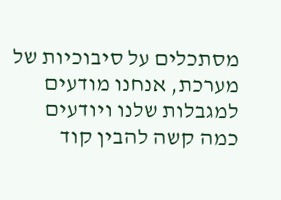מסתכלים על סיבוכיות של מערכת, אנחנו מודעים למגבלות שלנו ויודעים כמה קשה להבין קוד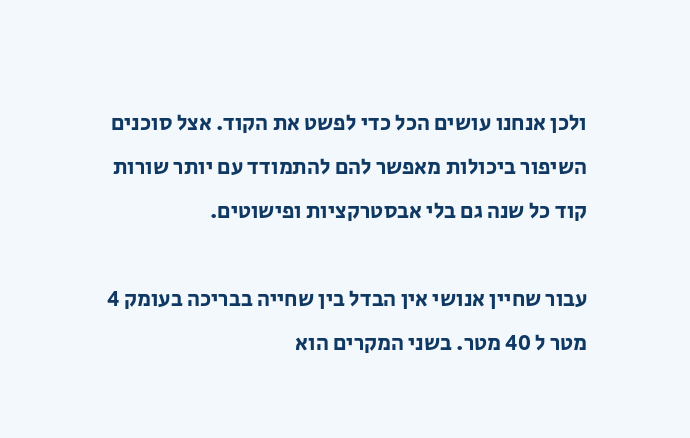ולכן אנחנו עושים הכל כדי לפשט את הקוד. אצל סוכנים השיפור ביכולות מאפשר להם להתמודד עם יותר שורות קוד כל שנה גם בלי אבסטרקציות ופישוטים.

עבור שחיין אנושי אין הבדל בין שחייה בבריכה בעומק 4 מטר ל 40 מטר. בשני המקרים הוא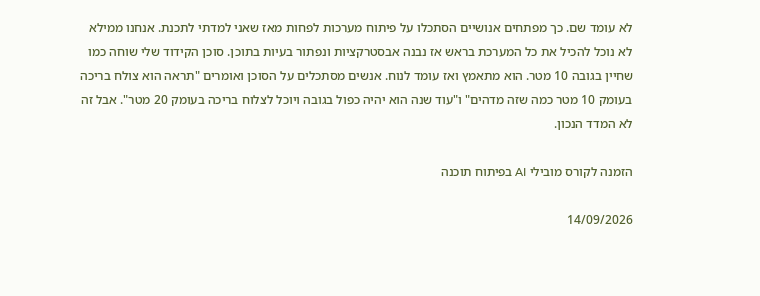לא עומד שם. כך מפתחים אנושיים הסתכלו על פיתוח מערכות לפחות מאז שאני למדתי לתכנת. אנחנו ממילא לא נוכל להכיל את כל המערכת בראש אז נבנה אבסטרקציות ונפתור בעיות בתוכן. סוכן הקידוד שלי שוחה כמו שחיין בגובה 10 מטר. הוא מתאמץ ואז עומד לנוח. אנשים מסתכלים על הסוכן ואומרים "תראה הוא צולח בריכה בעומק 10 מטר כמה שזה מדהים" ו"עוד שנה הוא יהיה כפול בגובה ויוכל לצלוח בריכה בעומק 20 מטר". אבל זה לא המדד הנכון.

הזמנה לקורס מובילי AI בפיתוח תוכנה

14/09/2026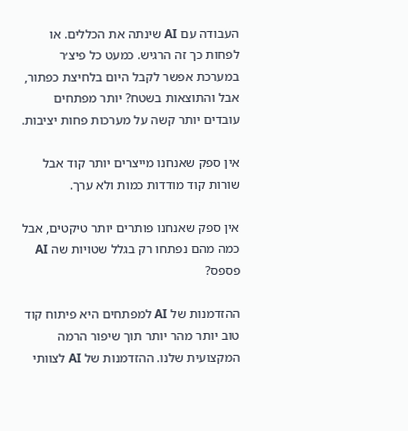העבודה עם AI שינתה את הכללים. או לפחות כך זה הרגיש. כמעט כל פיצ׳ר במערכת אפשר לקבל היום בלחיצת כפתור, אבל והתוצאות בשטח? יותר מפתחים עובדים יותר קשה על מערכות פחות יציבות.

אין ספק שאנחנו מייצרים יותר קוד אבל שורות קוד מודדות כמות ולא ערך.

אין ספק שאנחנו פותרים יותר טיקטים, אבל כמה מהם נפתחו רק בגלל שטויות שה AI פספס?

ההזדמנות של AI למפתחים היא פיתוח קוד טוב יותר מהר יותר תוך שיפור הרמה המקצועית שלנו. ההזדמנות של AI לצוותי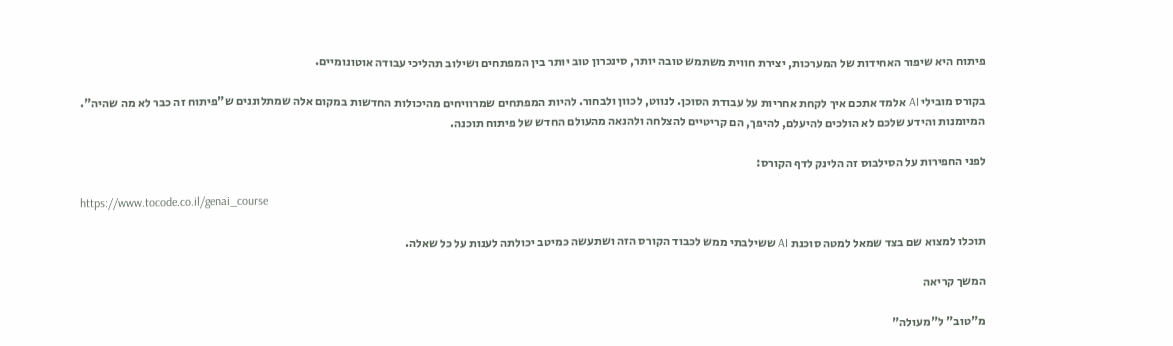פיתוח היא שיפור האחידות של המערכות, יצירת חווית משתמש טובה יותר, סינכרון טוב יותר בין המפתחים ושילוב תהליכי עבודה אוטונומיים.

בקורס מובילי AI אלמד אתכם איך לקחת אחריות על עבודת הסוכן. לנווט, לכוון ולבחור. להיות המפתחים שמרוויחים מהיכולות החדשות במקום אלה שמתלוננים ש"פיתוח זה כבר לא מה שהיה". המיומנות והידע שלכם לא הולכים להיעלם, להיפך, הם קריטיים להצלחה ולהנאה מהעולם החדש של פיתוח תוכנה.

לפני החפירות על הסילבוס זה הלינק לדף הקורס:

https://www.tocode.co.il/genai_course

תוכלו למצוא שם בצד שמאל למטה סוכנת AI ששילבתי ממש לכבוד הקורס הזה ושתעשה כמיטב יכולתה לענות על כל שאלה.

המשך קריאה

מ"טוב" ל"מעולה"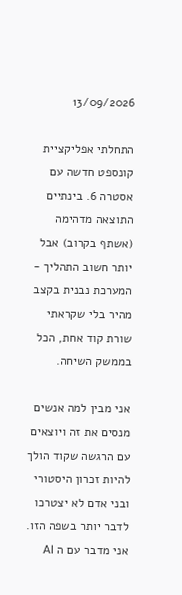13/09/2026

התחלתי אפליקציית קונספט חדשה עם אסטרה 6. בינתיים התוצאה מדהימה (אשתף בקרוב) אבל יותר חשוב התהליך - המערכת נבנית בקצב מהיר בלי שקראתי שורת קוד אחת, הכל בממשק השיחה.

אני מבין למה אנשים מנסים את זה ויוצאים עם הרגשה שקוד הולך להיות זכרון היסטורי ובני אדם לא יצטרכו לדבר יותר בשפה הזו. אני מדבר עם ה AI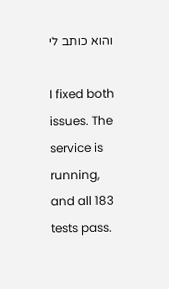והוא כותב לי

I fixed both issues. The service is running, and all 183 tests pass.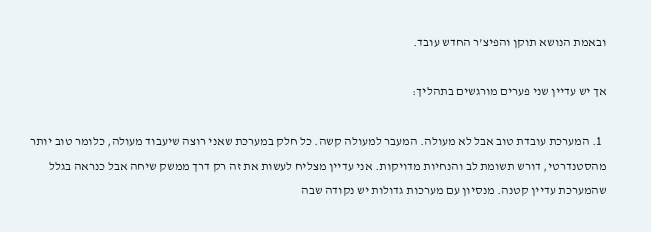ובאמת הנושא תוקן והפיצ'ר החדש עובד.

אך יש עדיין שני פערים מורגשים בתהליך:

  1. המערכת עובדת טוב אבל לא מעולה. המעבר למעולה קשה. כל חלק במערכת שאני רוצה שיעבוד מעולה, כלומר טוב יותר מהסטנדרטי, דורש תשומת לב והנחיות מדויקות. אני עדיין מצליח לעשות את זה רק דרך ממשק שיחה אבל כנראה בגלל שהמערכת עדיין קטנה. מנסיון עם מערכות גדולות יש נקודה שבה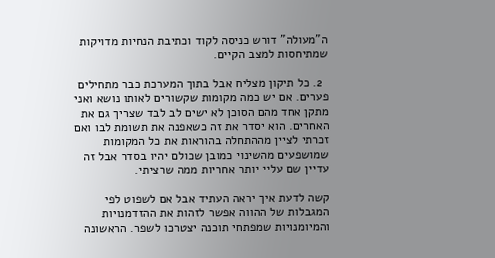ה"מעולה" דורש כניסה לקוד וכתיבת הנחיות מדויקות שמתיחסות למצב הקיים.

  2. כל תיקון מצליח אבל בתוך המערכת כבר מתחילים פערים. אם יש כמה מקומות שקשורים לאותו נושא ואני מתקן אחד מהם הסוכן לא ישים לב לבד שצריך גם את האחרים. הוא יסדר את זה כשאפנה את תשומת לבו ואם זכרתי לציין מההתחלה בהוראות את כל המקומות שמושפעים מהשינוי כמובן שכולם יהיו בסדר אבל זה עדיין שם עליי יותר אחריות ממה שרציתי.

קשה לדעת איך יראה העתיד אבל אם לשפוט לפי המגבלות של ההווה אפשר לזהות את ההזדמנויות והמיומנויות שמפתחי תוכנה יצטרכו לשפר. הראשונה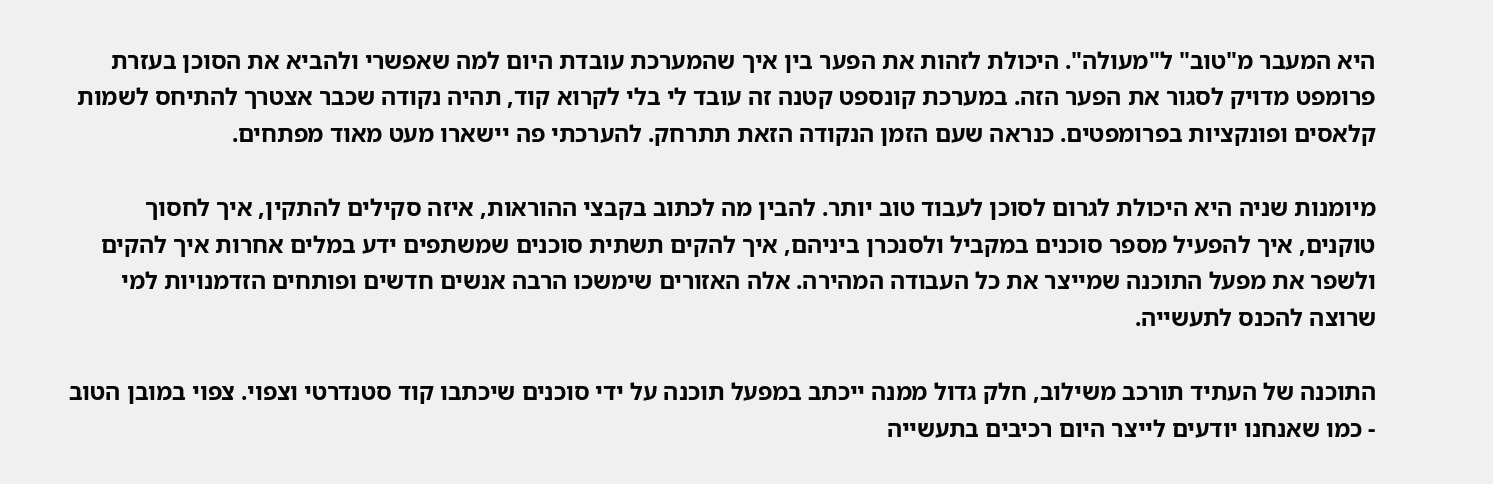היא המעבר מ"טוב" ל"מעולה". היכולת לזהות את הפער בין איך שהמערכת עובדת היום למה שאפשרי ולהביא את הסוכן בעזרת פרומפט מדויק לסגור את הפער הזה. במערכת קונספט קטנה זה עובד לי בלי לקרוא קוד, תהיה נקודה שכבר אצטרך להתיחס לשמות קלאסים ופונקציות בפרומפטים. כנראה שעם הזמן הנקודה הזאת תתרחק. להערכתי פה יישארו מעט מאוד מפתחים.

מיומנות שניה היא היכולת לגרום לסוכן לעבוד טוב יותר. להבין מה לכתוב בקבצי ההוראות, איזה סקילים להתקין, איך לחסוך טוקנים, איך להפעיל מספר סוכנים במקביל ולסנכרן ביניהם, איך להקים תשתית סוכנים שמשתפים ידע במלים אחרות איך להקים ולשפר את מפעל התוכנה שמייצר את כל העבודה המהירה. אלה האזורים שימשכו הרבה אנשים חדשים ופותחים הזדמנויות למי שרוצה להכנס לתעשייה.

התוכנה של העתיד תורכב משילוב, חלק גדול ממנה ייכתב במפעל תוכנה על ידי סוכנים שיכתבו קוד סטנדרטי וצפוי. צפוי במובן הטוב - כמו שאנחנו יודעים לייצר היום רכיבים בתעשייה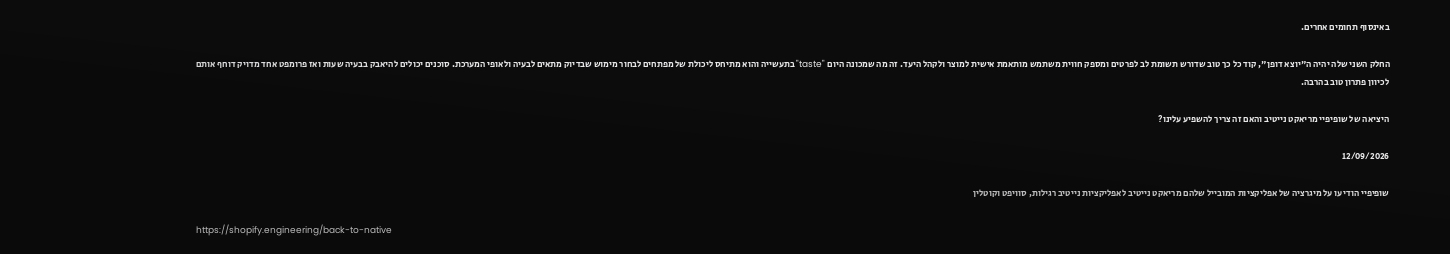באינסוף תחומים אחרים.

החלק השני שלה יהיה ה"יוצא דופן", קוד כל כך טוב שדורש תשומת לב לפרטים ומספק חווית משתמש מותאמת אישית למוצר ולקהל היעד. זה מה שמכונה היום "taste" בתעשייה והוא מתיחס ליכולת של מפתחים לבחור מימוש שבדיוק מתאים לבעיה ולאופי המערכת. סוכנים יכולים להיאבק בבעיה שעות ואז פרומפט אחד מדויק דוחף אותם לכיוון פתרון טוב בהרבה.

היציאה של שופיפיי מריאקט נייטיב והאם זה צריך להשפיע עלינו?

12/09/2026

שופיפיי הודיעו על מיגרציה של אפליקציות המובייל שלהם מריאקט נייטיב לאפליקציות נייטיב רגילות, סוויפט וקוטלין

https://shopify.engineering/back-to-native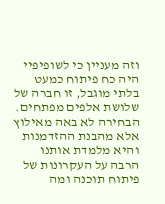וזה מעניין כי לשופיפיי היה כח פיתוח כמעט בלתי מוגבל, זו חברה של שלושת אלפים מפתחים. הבחירה לא באה מאילוץ אלא מהבנת ההזדמנות והיא מלמדת אותנו הרבה על העקרונות של פיתוח תוכנה ומה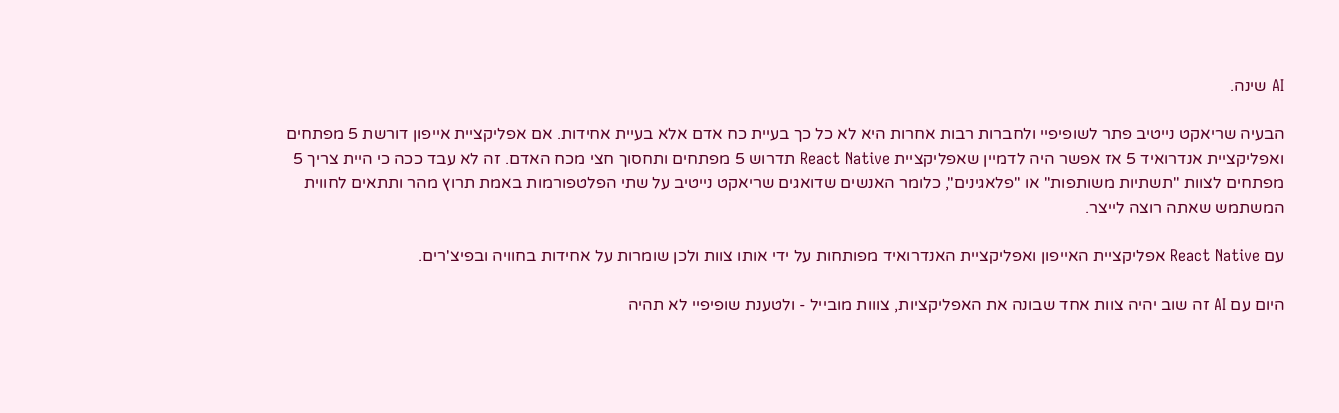AI שינה.

הבעיה שריאקט נייטיב פתר לשופיפיי ולחברות רבות אחרות היא לא כל כך בעיית כח אדם אלא בעיית אחידות. אם אפליקציית אייפון דורשת 5 מפתחים ואפליקציית אנדרואיד 5 אז אפשר היה לדמיין שאפליקציית React Native תדרוש 5 מפתחים ותחסוך חצי מכח האדם. זה לא עבד ככה כי היית צריך 5 מפתחים לצוות "תשתיות משותפות" או "פלאגינים", כלומר האנשים שדואגים שריאקט נייטיב על שתי הפלטפורמות באמת תרוץ מהר ותתאים לחווית המשתמש שאתה רוצה לייצר.

עם React Native אפליקציית האייפון ואפליקציית האנדרואיד מפותחות על ידי אותו צוות ולכן שומרות על אחידות בחוויה ובפיצ'רים.

היום עם AI זה שוב יהיה צוות אחד שבונה את האפליקציות, צווות מובייל - ולטענת שופיפיי לא תהיה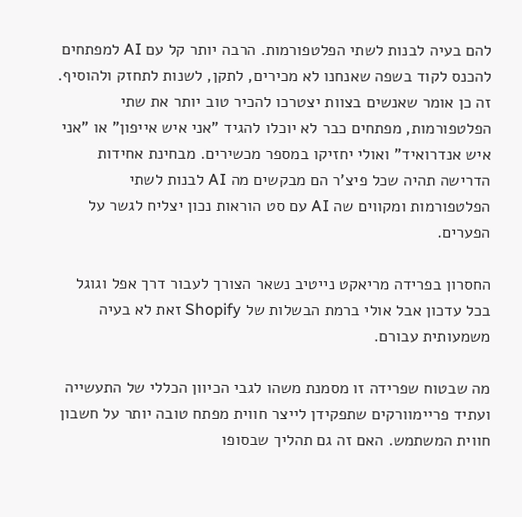להם בעיה לבנות לשתי הפלטפורמות. הרבה יותר קל עם AI למפתחים להכנס לקוד בשפה שאנחנו לא מכירים, לתקן, לשנות לתחזק ולהוסיף. זה כן אומר שאנשים בצוות יצטרכו להכיר טוב יותר את שתי הפלטפורמות, מפתחים כבר לא יוכלו להגיד "אני איש אייפון" או "אני איש אנדרואיד" ואולי יחזיקו במספר מכשירים. מבחינת אחידות הדרישה תהיה שכל פיצ'ר הם מבקשים מה AI לבנות לשתי הפלטפורמות ומקווים שה AI עם סט הוראות נכון יצליח לגשר על הפערים.

החסרון בפרידה מריאקט נייטיב נשאר הצורך לעבור דרך אפל וגוגל בכל עדכון אבל אולי ברמת הבשלות של Shopify זאת לא בעיה משמעותית עבורם.

מה שבטוח שפרידה זו מסמנת משהו לגבי הכיוון הכללי של התעשייה ועתיד פריימוורקים שתפקידן לייצר חווית מפתח טובה יותר על חשבון חווית המשתמש. האם זה גם תהליך שבסופו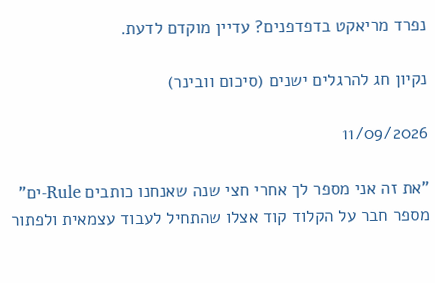נפרד מריאקט בדפדפנים? עדיין מוקדם לדעת.

נקיון חג להרגלים ישנים (סיכום וובינר)

11/09/2026

"את זה אני מספר לך אחרי חצי שנה שאנחנו כותבים Rule-ים" מספר חבר על הקלוד קוד אצלו שהתחיל לעבוד עצמאית ולפתור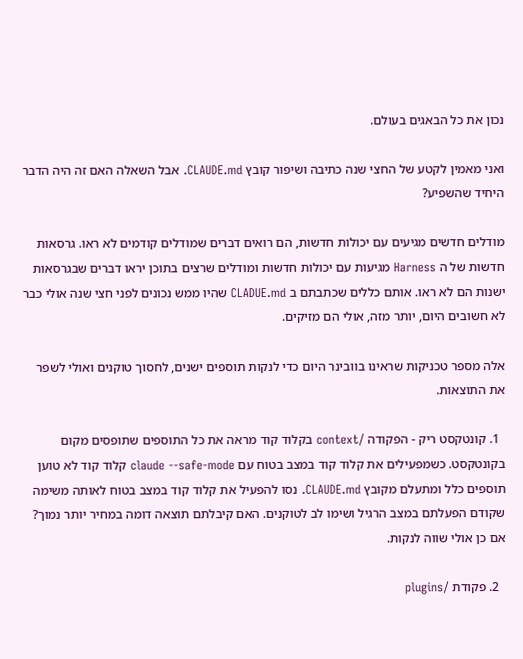נכון את כל הבאגים בעולם.

ואני מאמין לקטע של החצי שנה כתיבה ושיפור קובץ CLAUDE.md. אבל השאלה האם זה היה הדבר היחיד שהשפיע?

מודלים חדשים מגיעים עם יכולות חדשות, הם רואים דברים שמודלים קודמים לא ראו. גרסאות חדשות של ה Harness מגיעות עם יכולות חדשות ומודלים שרצים בתוכן יראו דברים שבגרסאות ישנות הם לא ראו. אותם כללים שכתבתם ב CLADUE.md שהיו ממש נכונים לפני חצי שנה אולי כבר לא חשובים היום, יותר מזה, אולי הם מזיקים.

אלה מספר טכניקות שראינו בוובינר היום כדי לנקות תוספים ישנים, לחסוך טוקנים ואולי לשפר את התוצאות.

  1. קונטקסט ריק - הפקודה /context בקלוד קוד מראה את כל התוספים שתופסים מקום בקונטקסט. כשמפעילים את קלוד קוד במצב בטוח עם claude --safe-mode קלוד קוד לא טוען תוספים כלל ומתעלם מקובץ CLAUDE.md. נסו להפעיל את קלוד קוד במצב בטוח לאותה משימה שקודם הפעלתם במצב הרגיל ושימו לב לטוקנים. האם קיבלתם תוצאה דומה במחיר יותר נמוך? אם כן אולי שווה לנקות.

  2. פקודת /plugins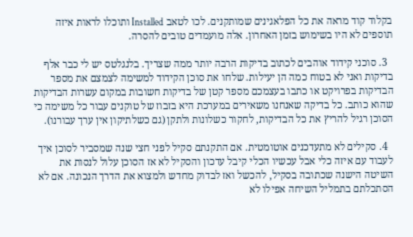בקלוד קוד מראה את כל הפלאגינים שמותקנים. לכו לטאב Installed ותוכלו לראות איזה תוספים לא היו בשימוש בזמן האחרון. אלה מועמדים טובים להסרה.

  3. סוכני קידוד אוהבים לכתוב בדיקות הרבה יותר ממה שצריך. בלנגלטס יש לי כבר אלף בדיקות ואני לא בטוח כמה הן יעילות. שלחו את סוכן הקידוד למשימה לצמצם את מספר הבדיקות בפרויקט או כתבו בעצמכם מספר קטן של בדיקות חשובות במקום עשרות הבדיקות שהוא כותב. כל בדיקה שאנחנו משאירים במערכת היא בזבוז של טוקנים עבור כל משימה כי הסוכן רגיל להריץ את כל הבדיקות, לחקור כשלונות ולתקן (גם כשלתיקון אין ערך עבורנו).

  4. סקילים לא מתעדכנים אוטומטית. אם התקנתם סקיל לפני חצי שנה שמסביר לסוכן איך לעבוד עם איזה כלי אבל עכשיו הכלי קיבל עדכון והסקיל לא אז הסוכן עלול לנסות את השיטה הישנה שכתובה בסקיל, להכשל ואז לבדוק מחדש ולמצוא את הדרך הנכונה. אם לא הסתכלתם בתמליל השיחה אפילו לא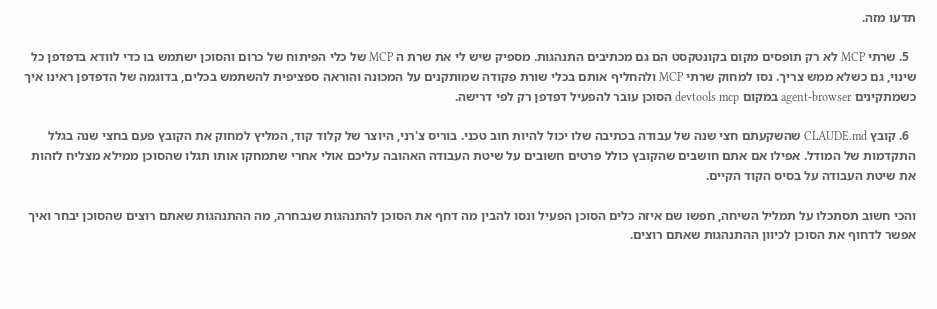תדעו מזה.

  5. שרתי MCP לא רק תופסים מקום בקונטקסט הם גם מכתיבים התנהגות. מספיק שיש לי את שרת ה MCP של כלי הפיתוח של כרום והסוכן ישתמש בו כדי לוודא בדפדפן כל שינוי, גם כשלא ממש צריך. נסו למחוק שרתי MCP ולהחליף אותם בכלי שורת פקודה שמותקנים על המכונה והוראה ספציפית להשתמש בכלים, בדוגמה של הדפדפן ראינו איך כשמתקינים agent-browser במקום devtools mcp הסוכן עובר להפעיל דפדפן רק לפי דרישה.

  6. קובץ CLAUDE.md שהשקעתם חצי שנה של עבודה בכתיבה שלו יכול להיות חוב טכני. בוריס צ'רני, היוצר של קלוד קוד, המליץ למחוק את הקובץ פעם בחצי שנה בגלל התקדמות של המודל. אפילו אם אתם חושבים שהקובץ כולל פרטים חשובים על שיטת העבודה האהובה עליכם אולי אחרי שתמחקו אותו תגלו שהסוכן ממילא מצליח לזהות את שיטת העבודה על בסיס הקוד הקיים.

והכי חשוב תסתכלו על תמליל השיחה, חפשו שם איזה כלים הסוכן הפעיל ונסו להבין מה דחף את הסוכן להתנהגות שנבחרה, מה ההתנהגות שאתם רוצים שהסוכן יבחר ואיך אפשר לדחוף את הסוכן לכיוון ההתנהגות שאתם רוצים.